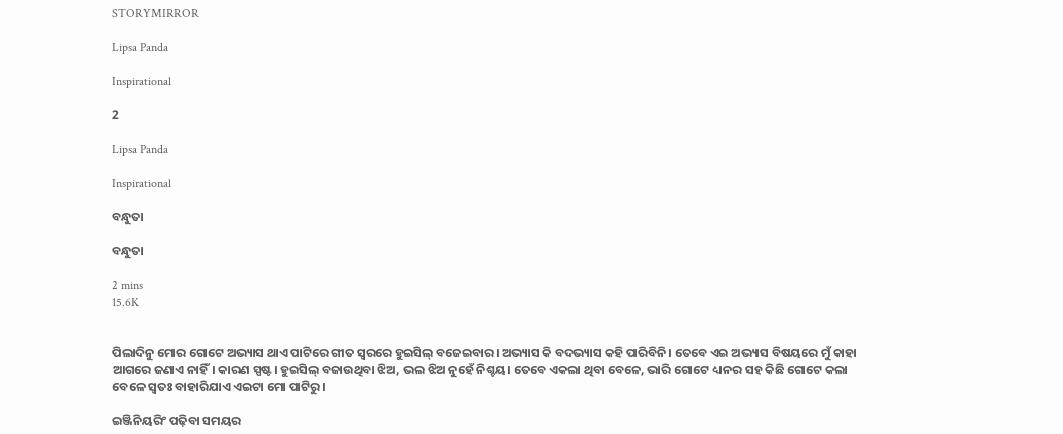STORYMIRROR

Lipsa Panda

Inspirational

2

Lipsa Panda

Inspirational

ବନ୍ଧୁତା

ବନ୍ଧୁତା

2 mins
15.6K


ପିଲାଦିନୁ ମୋର ଗୋଟେ ଅଭ୍ୟାସ ଥାଏ ପାଟିରେ ଗୀତ ସ୍ଵରରେ ହୁଇସିଲ୍ ବଜେଇବାର। ଅଭ୍ୟାସ କି ବଦଭ୍ୟାସ କହି ପାରିବିନି। ତେବେ ଏଇ ଅଭ୍ୟାସ ବିଷୟରେ ମୁଁ କାହା ଆଗରେ ଜଣାଏ ନାହିଁ। କାରଣ ସ୍ପଷ୍ଟ। ହୁଇସିଲ୍ ବଜାଉଥିବା ଝିଅ, ଭଲ ଝିଅ ନୁହେଁ ନିଶ୍ଚୟ। ତେବେ ଏକଲା ଥିବା ବେଳେ, ଭାରି ଗୋଟେ ଧ୍ୟାନର ସହ କିଛି ଗୋଟେ କଲା ବେଳେ ସ୍ଵତଃ ବାହାରିଯାଏ ଏଇଟା ମୋ ପାଟିରୁ।

ଇଞ୍ଜିନିୟରିଂ ପଢ଼ିବା ସମୟର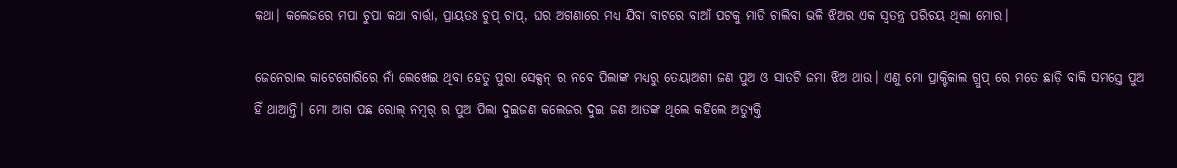କଥା। କଲେଜରେ ମପା ଚୁପା କଥା ବାର୍ତ୍ତା, ପ୍ରାୟତଃ ଚୁପ୍ ଚାପ୍, ଘର ଅଗଣାରେ ମଧ୍ଯ ଯିବା ବାଟରେ ବାଆଁ ପଟକୁ ମାଡି ଚାଲିବା ଭଳି ଝିଅର ଏକ ସ୍ୱତନ୍ତ୍ର ପରିଚୟ ଥିଲା ମୋର।

ଜେନେରାଲ କାଟେଗୋରିରେ ନାଁ ଲେଖେଇ ଥିବା ହେତୁ ପୁରା ସେକ୍ସନ୍ ର ନବେ ପିଲାଙ୍କ ମଧ୍ଯରୁ ତେୟାଅଶୀ ଜଣ ପୁଅ ଓ ସାତଟି ଜମା ଝିଅ ଥାଉ। ଏଣୁ ମୋ ପ୍ରାକ୍ଟିକାଲ ଗ୍ରୁପ୍ ରେ ମତେ ଛାଡ଼ି ବାକି ସମସ୍ତେ ପୁଅ ହିଁ ଥାଆନ୍ତି। ମୋ ଆଗ ପଛ ରୋଲ୍ ନମ୍ଵର୍ ର ପୁଅ ପିଲା ଦୁଇଜଣ କଲେଜର ଦୁଇ ଜଣ ଆତଙ୍କ ଥିଲେ କହିଲେ ଅତ୍ୟୁକ୍ତି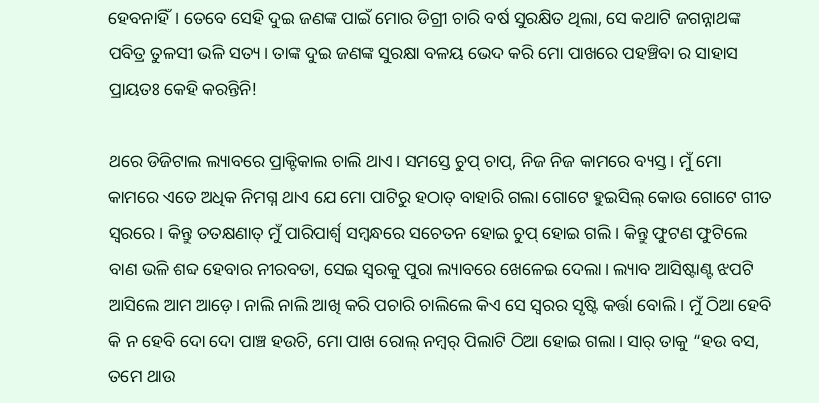ହେବନାହିଁ। ତେବେ ସେହି ଦୁଇ ଜଣଙ୍କ ପାଇଁ ମୋର ଡିଗ୍ରୀ ଚାରି ବର୍ଷ ସୁରକ୍ଷିତ ଥିଲା, ସେ କଥାଟି ଜଗନ୍ନାଥଙ୍କ ପବିତ୍ର ତୁଳସୀ ଭଳି ସତ୍ୟ। ତାଙ୍କ ଦୁଇ ଜଣଙ୍କ ସୁରକ୍ଷା ବଳୟ ଭେଦ କରି ମୋ ପାଖରେ ପହଞ୍ଚିବା ର ସାହାସ ପ୍ରାୟତଃ କେହି କରନ୍ତିନି!

ଥରେ ଡିଜିଟାଲ ଲ୍ୟାବରେ ପ୍ରାକ୍ଟିକାଲ ଚାଲି ଥାଏ। ସମସ୍ତେ ଚୁପ୍ ଚାପ୍, ନିଜ ନିଜ କାମରେ ବ୍ୟସ୍ତ। ମୁଁ ମୋ କାମରେ ଏତେ ଅଧିକ ନିମଗ୍ନ ଥାଏ ଯେ ମୋ ପାଟିରୁ ହଠାତ୍ ବାହାରି ଗଲା ଗୋଟେ ହୁଇସିଲ୍ କୋଉ ଗୋଟେ ଗୀତ ସ୍ଵରରେ। କିନ୍ତୁ ତତକ୍ଷଣାତ୍ ମୁଁ ପାରିପାର୍ଶ୍ଵ ସମ୍ବନ୍ଧରେ ସଚେତନ ହୋଇ ଚୁପ୍ ହୋଇ ଗଲି। କିନ୍ତୁ ଫୁଟଣ ଫୁଟିଲେ ବାଣ ଭଳି ଶବ୍ଦ ହେବାର ନୀରବତା, ସେଇ ସ୍ଵରକୁ ପୁରା ଲ୍ୟାବରେ ଖେଳେଇ ଦେଲା। ଲ୍ୟାବ ଆସିଷ୍ଟାଣ୍ଟ ଝପଟି ଆସିଲେ ଆମ ଆଡ଼େ। ନାଲି ନାଲି ଆଖି କରି ପଚାରି ଚାଲିଲେ କିଏ ସେ ସ୍ଵରର ସୃଷ୍ଟି କର୍ତ୍ତା ବୋଲି । ମୁଁ ଠିଆ ହେବି କି ନ ହେବି ଦୋ ଦୋ ପାଞ୍ଚ ହଉଚି, ମୋ ପାଖ ରୋଲ୍ ନମ୍ଵର୍ ପିଲାଟି ଠିଆ ହୋଇ ଗଲା। ସାର୍ ତାକୁ “ହଉ ବସ, ତମେ ଥାଉ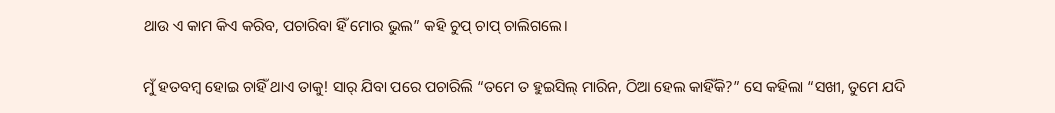ଥାଉ ଏ କାମ କିଏ କରିବ, ପଚାରିବା ହିଁ ମୋର ଭୁଲ” କହି ଚୁପ୍ ଚାପ୍ ଚାଲିଗଲେ।

ମୁଁ ହତବମ୍ବ ହୋଇ ଚାହିଁ ଥାଏ ତାକୁ! ସାର୍ ଯିବା ପରେ ପଚାରିଲି “ତମେ ତ ହୁଇସିଲ୍ ମାରିନ, ଠିଆ ହେଲ କାହିଁକି?” ସେ କହିଲା “ସଖୀ, ତୁମେ ଯଦି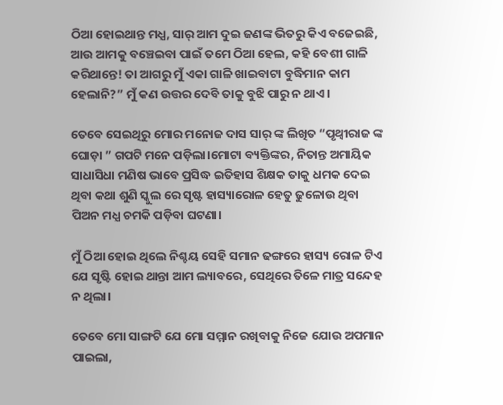ଠିଆ ହୋଇଥାନ୍ତ ମଧ୍ଯ, ସାର୍ ଆମ ଦୁଇ ଜଣଙ୍କ ଭିତରୁ କିଏ ବଜେଇଛି, ଆଉ ଆମକୁ ବଞ୍ଚେଇବା ପାଇଁ ତମେ ଠିଆ ହେଲ, କହି ବେଶୀ ଗାଳି କରିଥାନ୍ତେ! ତା ଆଗରୁ ମୁଁ ଏକା ଗାଳି ଖାଇବାଟା ବୁଦ୍ଧିମାନ କାମ ହେଲାନି?” ମୁଁ କଣ ଉତ୍ତର ଦେବି ତାକୁ ବୁଝି ପାରୁ ନ ଥାଏ।

ତେବେ ସେଇଥିରୁ ମୋର ମନୋଜ ଦାସ ସାର୍ ଙ୍କ ଲିଖିତ “ପୃଥ୍ୱୀରାଜ ଙ୍କ ଘୋଡ଼ା ” ଗପଟି ମନେ ପଡ଼ିଲା।ମୋଟା ବ୍ୟକ୍ତିଙ୍କର, ନିତାନ୍ତ ଅମାୟିକ ସାଧାସିଧା ମଣିଷ ଭାବେ ପ୍ରସିଦ୍ଧ ଇତିହାସ ଶିକ୍ଷକ ତାକୁ ଧମକ ଦେଇ ଥିବା କଥା ଶୁଣି ସ୍କୁଲ ରେ ସୃଷ୍ଟ ହାସ୍ୟାରୋଳ ହେତୁ ଢୁଳୋଉ ଥିବା ପିଅନ ମଧ୍ଯ ଚମକି ପଡ଼ିବା ଘଟଣା।

ମୁଁ ଠିଆ ହୋଇ ଥିଲେ ନିଶ୍ଚୟ ସେହି ସମାନ ଢଙ୍ଗରେ ହାସ୍ୟ ରୋଳ ଟିଏ ଯେ ସୃଷ୍ଟି ହୋଇ ଥାନ୍ତା ଆମ ଲ୍ୟାବରେ, ସେଥିରେ ତିଳେ ମାତ୍ର ସନ୍ଦେହ ନ ଥିଲା।

ତେବେ ମୋ ସାଙ୍ଗଟି ଯେ ମୋ ସମ୍ମାନ ରଖିବାକୁ ନିଜେ ଯୋଉ ଅପମାନ ପାଇଲା,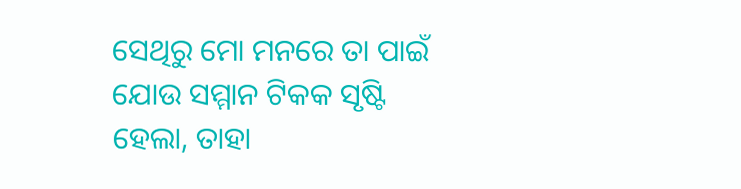ସେଥିରୁ ମୋ ମନରେ ତା ପାଇଁ ଯୋଉ ସମ୍ମାନ ଟିକକ ସୃଷ୍ଟି ହେଲା, ତାହା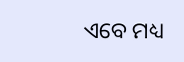ଏବେ ମଧ୍ୟ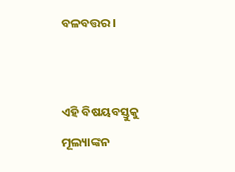ବଳବତ୍ତର।


ଏହି ବିଷୟବସ୍ତୁକୁ ମୂଲ୍ୟାଙ୍କନ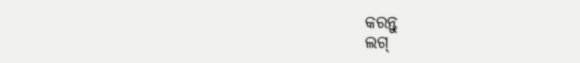କରନ୍ତୁ
ଲଗ୍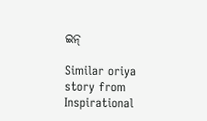ଇନ୍

Similar oriya story from Inspirational